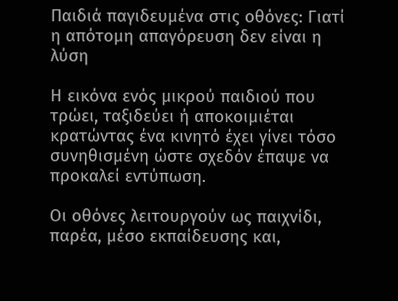Παιδιά παγιδευμένα στις οθόνες: Γιατί η απότομη απαγόρευση δεν είναι η λύση

Η εικόνα ενός μικρού παιδιού που τρώει, ταξιδεύει ή αποκοιμιέται κρατώντας ένα κινητό έχει γίνει τόσο συνηθισμένη ώστε σχεδόν έπαψε να προκαλεί εντύπωση.

Οι οθόνες λειτουργούν ως παιχνίδι, παρέα, μέσο εκπαίδευσης και,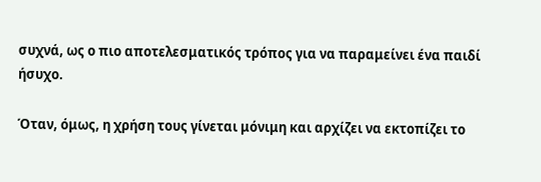συχνά, ως ο πιο αποτελεσματικός τρόπος για να παραμείνει ένα παιδί ήσυχο.

Όταν, όμως, η χρήση τους γίνεται μόνιμη και αρχίζει να εκτοπίζει το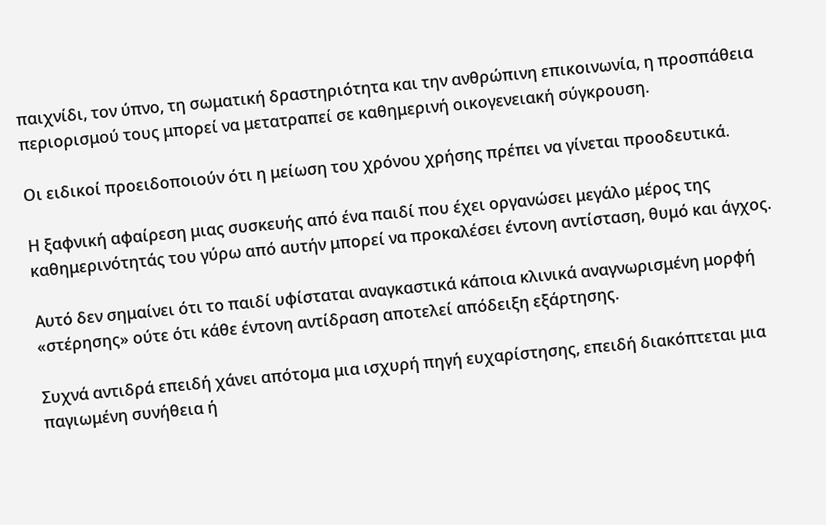παιχνίδι, τον ύπνο, τη σωματική δραστηριότητα και την ανθρώπινη επικοινωνία, η προσπάθεια περιορισμού τους μπορεί να μετατραπεί σε καθημερινή οικογενειακή σύγκρουση.

Oι ειδικοί προειδοποιούν ότι η μείωση του χρόνου χρήσης πρέπει να γίνεται προοδευτικά.

Η ξαφνική αφαίρεση μιας συσκευής από ένα παιδί που έχει οργανώσει μεγάλο μέρος της καθημερινότητάς του γύρω από αυτήν μπορεί να προκαλέσει έντονη αντίσταση, θυμό και άγχος.

Αυτό δεν σημαίνει ότι το παιδί υφίσταται αναγκαστικά κάποια κλινικά αναγνωρισμένη μορφή «στέρησης» ούτε ότι κάθε έντονη αντίδραση αποτελεί απόδειξη εξάρτησης.

Συχνά αντιδρά επειδή χάνει απότομα μια ισχυρή πηγή ευχαρίστησης, επειδή διακόπτεται μια παγιωμένη συνήθεια ή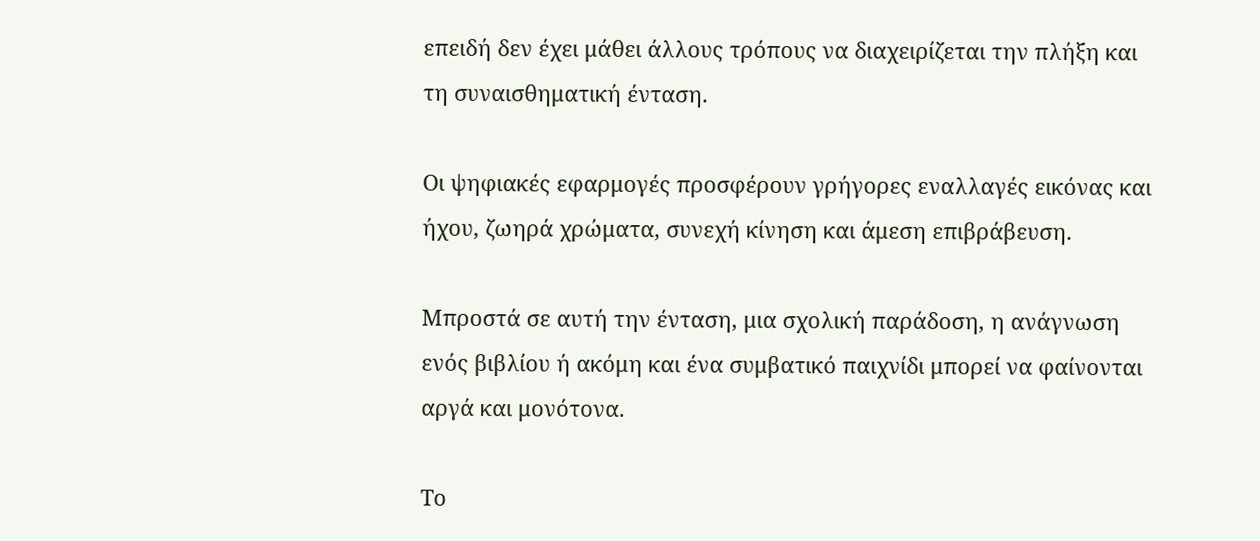επειδή δεν έχει μάθει άλλους τρόπους να διαχειρίζεται την πλήξη και τη συναισθηματική ένταση.

Οι ψηφιακές εφαρμογές προσφέρουν γρήγορες εναλλαγές εικόνας και ήχου, ζωηρά χρώματα, συνεχή κίνηση και άμεση επιβράβευση.

Μπροστά σε αυτή την ένταση, μια σχολική παράδοση, η ανάγνωση ενός βιβλίου ή ακόμη και ένα συμβατικό παιχνίδι μπορεί να φαίνονται αργά και μονότονα.

Το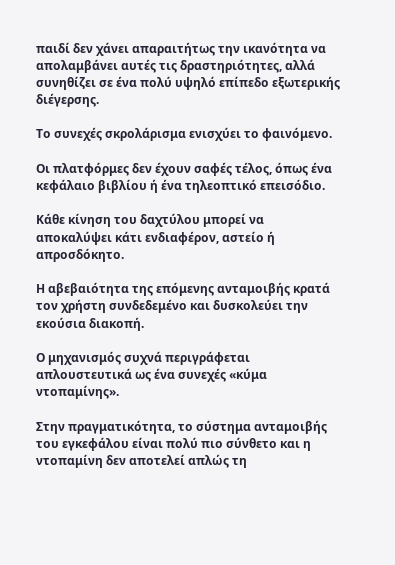παιδί δεν χάνει απαραιτήτως την ικανότητα να απολαμβάνει αυτές τις δραστηριότητες, αλλά συνηθίζει σε ένα πολύ υψηλό επίπεδο εξωτερικής διέγερσης.

Το συνεχές σκρολάρισμα ενισχύει το φαινόμενο.

Οι πλατφόρμες δεν έχουν σαφές τέλος, όπως ένα κεφάλαιο βιβλίου ή ένα τηλεοπτικό επεισόδιο.

Κάθε κίνηση του δαχτύλου μπορεί να αποκαλύψει κάτι ενδιαφέρον, αστείο ή απροσδόκητο.

Η αβεβαιότητα της επόμενης ανταμοιβής κρατά τον χρήστη συνδεδεμένο και δυσκολεύει την εκούσια διακοπή.

Ο μηχανισμός συχνά περιγράφεται απλουστευτικά ως ένα συνεχές «κύμα ντοπαμίνης».

Στην πραγματικότητα, το σύστημα ανταμοιβής του εγκεφάλου είναι πολύ πιο σύνθετο και η ντοπαμίνη δεν αποτελεί απλώς τη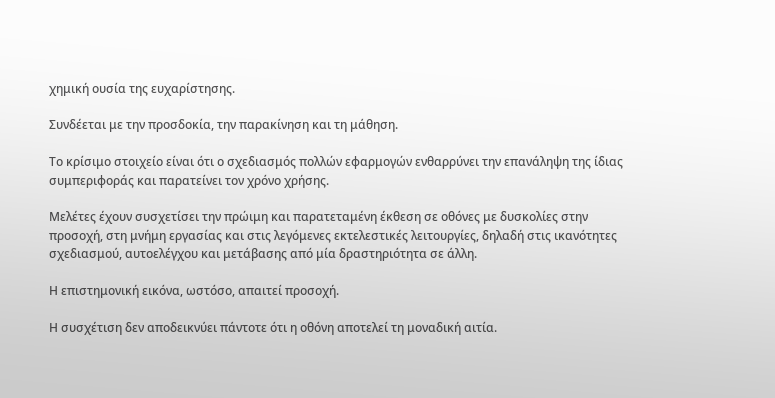χημική ουσία της ευχαρίστησης.

Συνδέεται με την προσδοκία, την παρακίνηση και τη μάθηση.

Το κρίσιμο στοιχείο είναι ότι ο σχεδιασμός πολλών εφαρμογών ενθαρρύνει την επανάληψη της ίδιας συμπεριφοράς και παρατείνει τον χρόνο χρήσης.

Μελέτες έχουν συσχετίσει την πρώιμη και παρατεταμένη έκθεση σε οθόνες με δυσκολίες στην προσοχή, στη μνήμη εργασίας και στις λεγόμενες εκτελεστικές λειτουργίες, δηλαδή στις ικανότητες σχεδιασμού, αυτοελέγχου και μετάβασης από μία δραστηριότητα σε άλλη.

Η επιστημονική εικόνα, ωστόσο, απαιτεί προσοχή.

Η συσχέτιση δεν αποδεικνύει πάντοτε ότι η οθόνη αποτελεί τη μοναδική αιτία.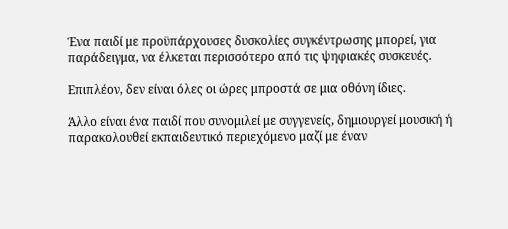Ένα παιδί με προϋπάρχουσες δυσκολίες συγκέντρωσης μπορεί, για παράδειγμα, να έλκεται περισσότερο από τις ψηφιακές συσκευές.

Επιπλέον, δεν είναι όλες οι ώρες μπροστά σε μια οθόνη ίδιες.

Άλλο είναι ένα παιδί που συνομιλεί με συγγενείς, δημιουργεί μουσική ή παρακολουθεί εκπαιδευτικό περιεχόμενο μαζί με έναν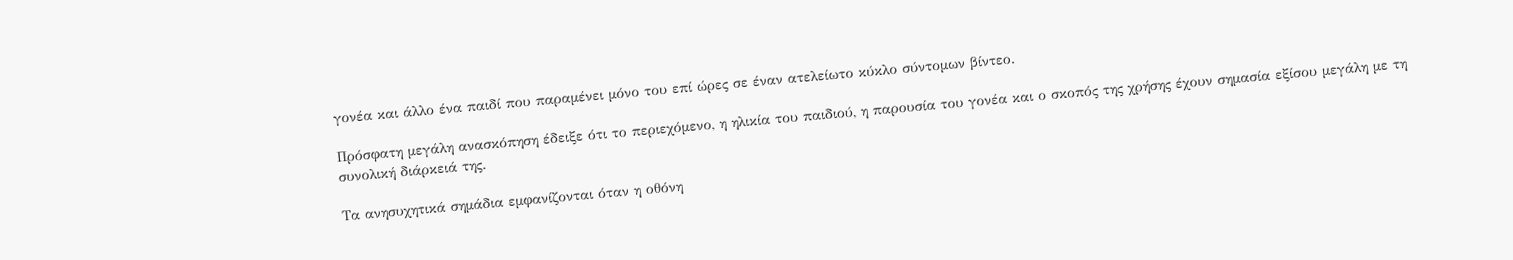γονέα και άλλο ένα παιδί που παραμένει μόνο του επί ώρες σε έναν ατελείωτο κύκλο σύντομων βίντεο.

Πρόσφατη μεγάλη ανασκόπηση έδειξε ότι το περιεχόμενο, η ηλικία του παιδιού, η παρουσία του γονέα και ο σκοπός της χρήσης έχουν σημασία εξίσου μεγάλη με τη συνολική διάρκειά της.

Τα ανησυχητικά σημάδια εμφανίζονται όταν η οθόνη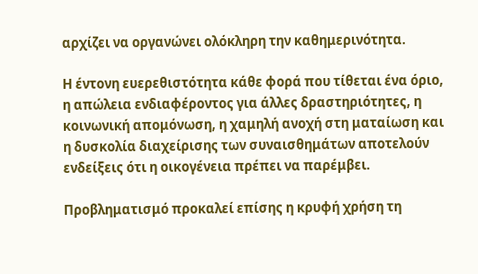αρχίζει να οργανώνει ολόκληρη την καθημερινότητα.

Η έντονη ευερεθιστότητα κάθε φορά που τίθεται ένα όριο, η απώλεια ενδιαφέροντος για άλλες δραστηριότητες, η κοινωνική απομόνωση, η χαμηλή ανοχή στη ματαίωση και η δυσκολία διαχείρισης των συναισθημάτων αποτελούν ενδείξεις ότι η οικογένεια πρέπει να παρέμβει.

Προβληματισμό προκαλεί επίσης η κρυφή χρήση τη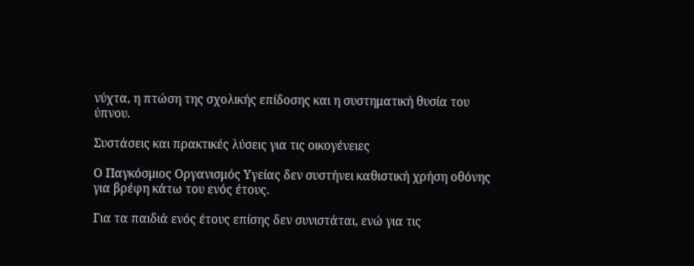νύχτα, η πτώση της σχολικής επίδοσης και η συστηματική θυσία του ύπνου.

Συστάσεις και πρακτικές λύσεις για τις οικογένειες

Ο Παγκόσμιος Οργανισμός Υγείας δεν συστήνει καθιστική χρήση οθόνης για βρέφη κάτω του ενός έτους.

Για τα παιδιά ενός έτους επίσης δεν συνιστάται, ενώ για τις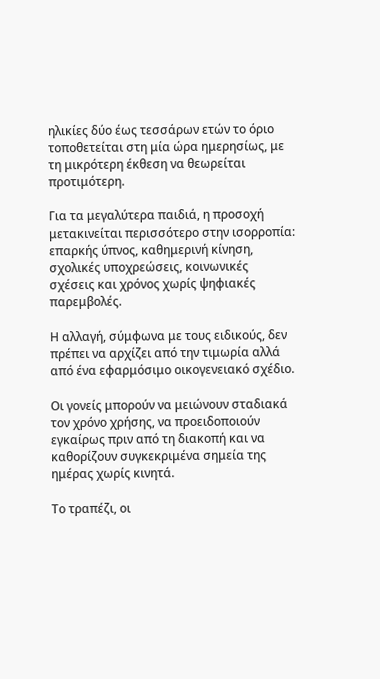ηλικίες δύο έως τεσσάρων ετών το όριο τοποθετείται στη μία ώρα ημερησίως, με τη μικρότερη έκθεση να θεωρείται προτιμότερη.

Για τα μεγαλύτερα παιδιά, η προσοχή μετακινείται περισσότερο στην ισορροπία: επαρκής ύπνος, καθημερινή κίνηση, σχολικές υποχρεώσεις, κοινωνικές σχέσεις και χρόνος χωρίς ψηφιακές παρεμβολές.

Η αλλαγή, σύμφωνα με τους ειδικούς, δεν πρέπει να αρχίζει από την τιμωρία αλλά από ένα εφαρμόσιμο οικογενειακό σχέδιο.

Οι γονείς μπορούν να μειώνουν σταδιακά τον χρόνο χρήσης, να προειδοποιούν εγκαίρως πριν από τη διακοπή και να καθορίζουν συγκεκριμένα σημεία της ημέρας χωρίς κινητά.

Το τραπέζι, οι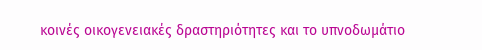κοινές οικογενειακές δραστηριότητες και το υπνοδωμάτιο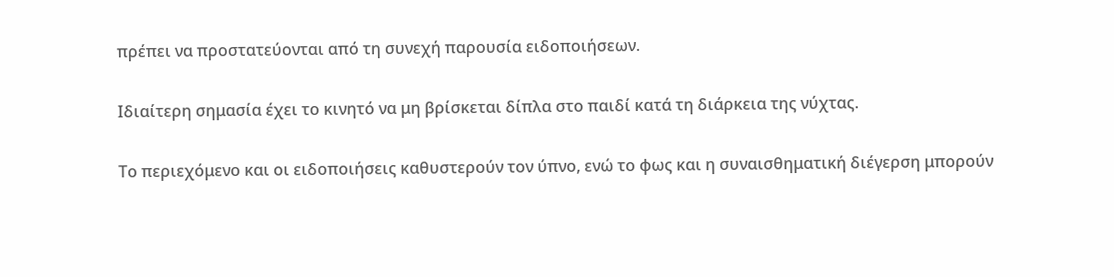πρέπει να προστατεύονται από τη συνεχή παρουσία ειδοποιήσεων.

Ιδιαίτερη σημασία έχει το κινητό να μη βρίσκεται δίπλα στο παιδί κατά τη διάρκεια της νύχτας.

Το περιεχόμενο και οι ειδοποιήσεις καθυστερούν τον ύπνο, ενώ το φως και η συναισθηματική διέγερση μπορούν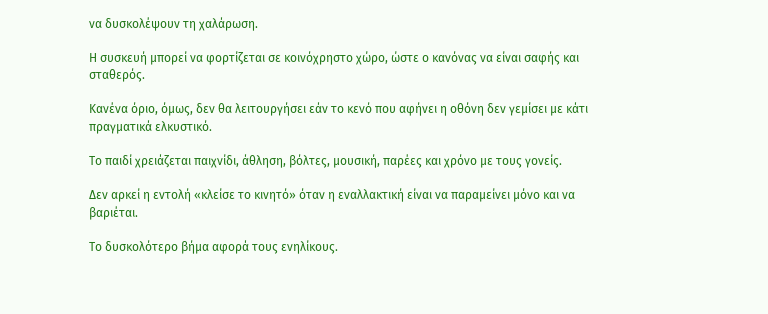να δυσκολέψουν τη χαλάρωση.

Η συσκευή μπορεί να φορτίζεται σε κοινόχρηστο χώρο, ώστε ο κανόνας να είναι σαφής και σταθερός.

Κανένα όριο, όμως, δεν θα λειτουργήσει εάν το κενό που αφήνει η οθόνη δεν γεμίσει με κάτι πραγματικά ελκυστικό.

Το παιδί χρειάζεται παιχνίδι, άθληση, βόλτες, μουσική, παρέες και χρόνο με τους γονείς.

Δεν αρκεί η εντολή «κλείσε το κινητό» όταν η εναλλακτική είναι να παραμείνει μόνο και να βαριέται.

Το δυσκολότερο βήμα αφορά τους ενηλίκους.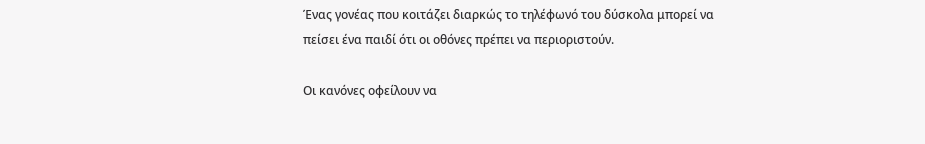Ένας γονέας που κοιτάζει διαρκώς το τηλέφωνό του δύσκολα μπορεί να πείσει ένα παιδί ότι οι οθόνες πρέπει να περιοριστούν.

Οι κανόνες οφείλουν να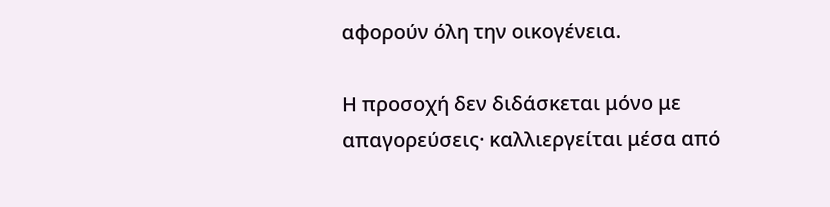αφορούν όλη την οικογένεια.

Η προσοχή δεν διδάσκεται μόνο με απαγορεύσεις· καλλιεργείται μέσα από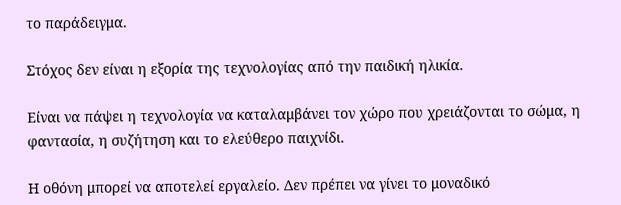το παράδειγμα.

Στόχος δεν είναι η εξορία της τεχνολογίας από την παιδική ηλικία.

Είναι να πάψει η τεχνολογία να καταλαμβάνει τον χώρο που χρειάζονται το σώμα, η φαντασία, η συζήτηση και το ελεύθερο παιχνίδι.

Η οθόνη μπορεί να αποτελεί εργαλείο. Δεν πρέπει να γίνει το μοναδικό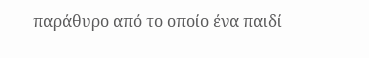παράθυρο από το οποίο ένα παιδί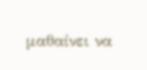μαθαίνει να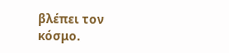βλέπει τον κόσμο.